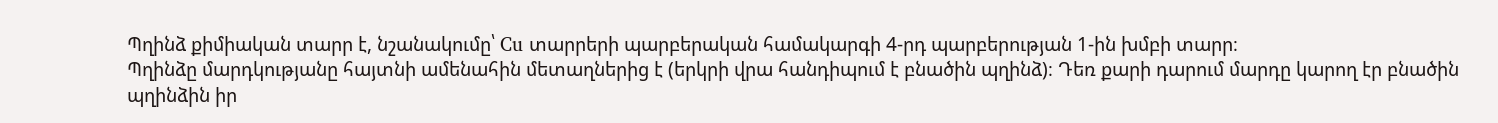Պղինձ քիմիական տարր է, նշանակումը՝ Cu տարրերի պարբերական համակարգի 4-րդ պարբերության 1-ին խմբի տարր։
Պղինձը մարդկությանը հայտնի ամենահին մետաղներից է (երկրի վրա հանդիպում է բնածին պղինձ)։ Դեռ քարի դարում մարդը կարող էր բնածին պղինձին իր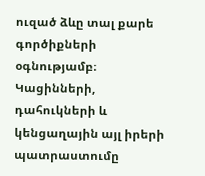ուզած ձևը տալ քարե գործիքների օգնությամբ։ Կացինների, դահուկների և կենցաղային այլ իրերի պատրաստումը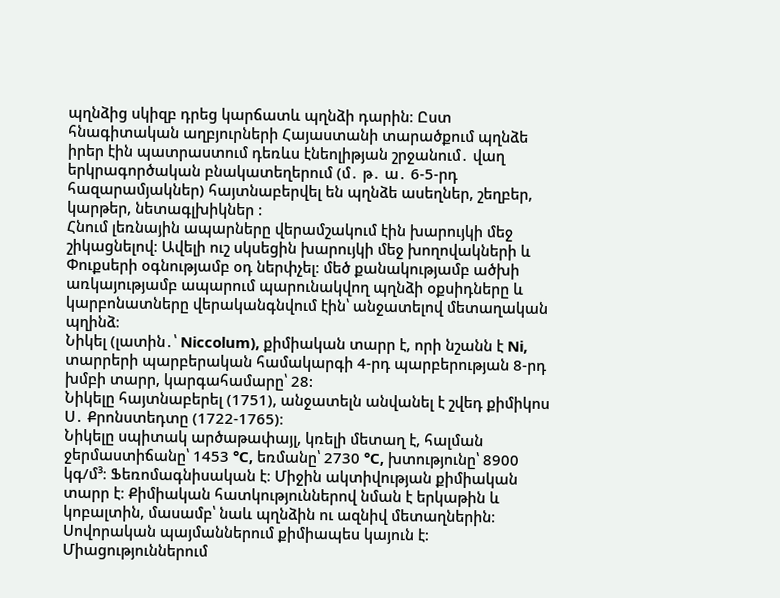պղնձից սկիզբ դրեց կարճատև պղնձի դարին։ Ըստ հնագիտական աղբյուրների Հայաստանի տարածքում պղնձե իրեր էին պատրաստում դեռևս էնեոլիթյան շրջանում․ վաղ երկրագործական բնակատեղերում (մ․ թ․ ա․ 6-5-րդ հազարամյակներ) հայտնաբերվել են պղնձե ասեղներ, շեղբեր, կարթեր, նետագլխիկներ :
Հնում լեռնային ապարները վերամշակում էին խարույկի մեջ շիկացնելով։ Ավելի ուշ սկսեցին խարույկի մեջ խողովակների և Փուքսերի օգնությամբ օդ ներփչել։ մեծ քանակությամբ ածխի առկայությամբ ապարում պարունակվող պղնձի օքսիդները և կարբոնատները վերականգնվում էին՝ անջատելով մետաղական պղինձ։
Նիկել (լատին․՝ Niccolum), քիմիական տարր է, որի նշանն է Ni, տարրերի պարբերական համակարգի 4-րդ պարբերության 8-րդ խմբի տարր, կարգահամարը՝ 28:
Նիկելը հայտնաբերել (1751), անջատելն անվանել է շվեդ քիմիկոս Ս․ Քրոնստեդտը (1722-1765)։
Նիկելը սպիտակ արծաթափայլ, կռելի մետաղ է, հալման ջերմաստիճանը՝ 1453 °C, եռմանը՝ 2730 °C, խտությունը՝ 8900 կգ/մ³։ Ֆեռոմագնիսական է։ Միջին ակտիվության քիմիական տարր է։ Քիմիական հատկություններով նման է երկաթին և կոբալտին, մասամբ՝ նաև պղնձին ու ազնիվ մետաղներին։
Սովորական պայմաններում քիմիապես կայուն է։ Միացություններում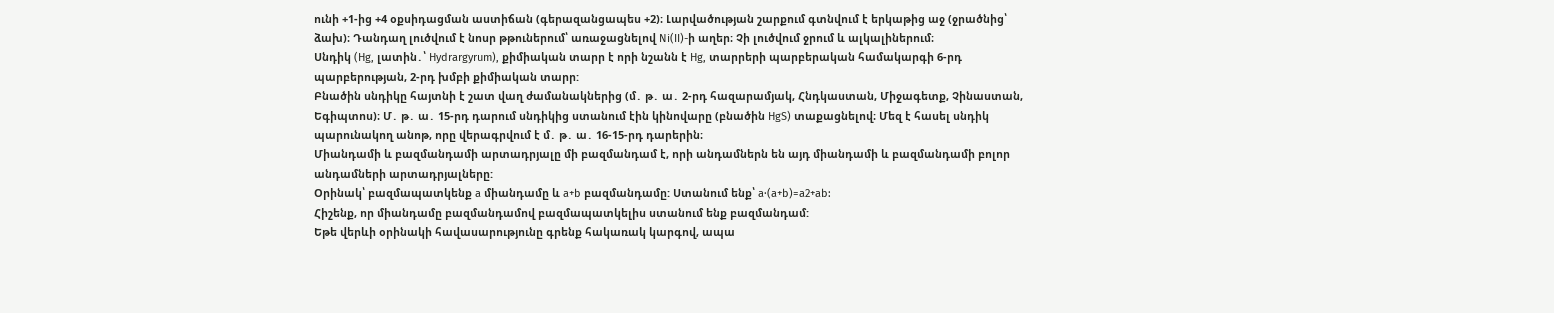ունի +1-ից +4 օքսիդացման աստիճան (գերազանցապես +2)։ Լարվածության շարքում գտնվում է երկաթից աջ (ջրածնից՝ ձախ)։ Դանդաղ լուծվում է նոսր թթուներում՝ առաջացնելով Ni(II)-ի աղեր։ Չի լուծվում ջրում և ալկալիներում։
Սնդիկ (Hg, լատին․՝ Hydrargyrum), քիմիական տարր է որի նշանն է Hg, տարրերի պարբերական համակարգի 6-րդ պարբերության, 2-րդ խմբի քիմիական տարր:
Բնածին սնդիկը հայտնի է շատ վաղ ժամանակներից (մ․ թ․ ա․ 2-րդ հազարամյակ, Հնդկաստան, Միջագետք, Չինաստան, Եգիպտոս)։ Մ․ թ․ ա․ 15-րդ դարում սնդիկից ստանում էին կինովարը (բնածին HgS) տաքացնելով։ Մեզ է հասել սնդիկ պարունակող անոթ, որը վերագրվում է մ․ թ․ ա․ 16-15-րդ դարերին։
Միանդամի և բազմանդամի արտադրյալը մի բազմանդամ է, որի անդամներն են այդ միանդամի և բազմանդամի բոլոր անդամների արտադրյալները:
Օրինակ՝ բազմապատկենք a միանդամը և a+b բազմանդամը: Ստանում ենք՝ a⋅(a+b)=a2+ab:
Հիշենք, որ միանդամը բազմանդամով բազմապատկելիս ստանում ենք բազմանդամ:
Եթե վերևի օրինակի հավասարությունը գրենք հակառակ կարգով, ապա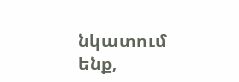նկատում ենք,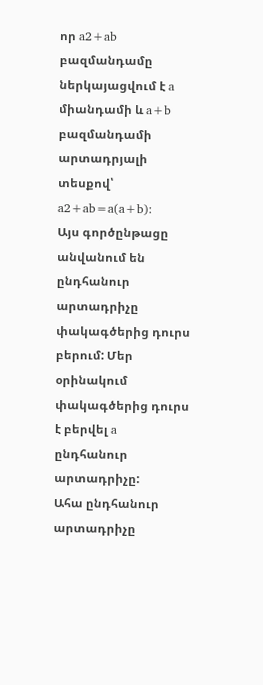որ a2+ab բազմանդամը ներկայացվում է a միանդամի և a+b բազմանդամի արտադրյալի տեսքով՝ a2+ab=a(a+b):
Այս գործընթացը անվանում են ընդհանուր արտադրիչը փակագծերից դուրս բերում: Մեր օրինակում փակագծերից դուրս է բերվել a ընդհանուր արտադրիչը:
Ահա ընդհանուր արտադրիչը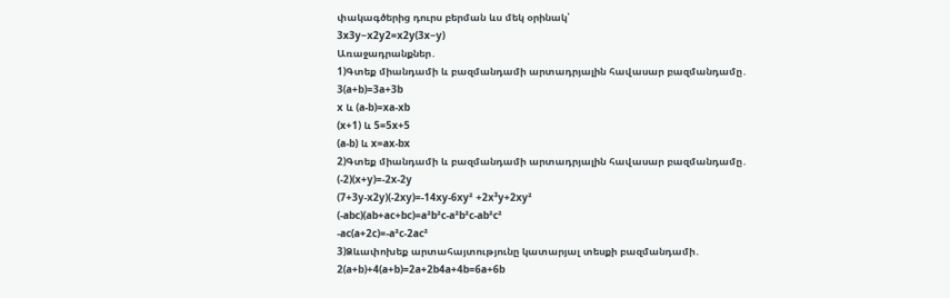փակագծերից դուրս բերման ևս մեկ օրինակ՝
3x3y−x2y2=x2y(3x−y)
Առաջադրանքներ․
1)Գտեք միանդամի և բազմանդամի արտադրյալին հավասար բազմանդամը․
3(a+b)=3a+3b
x և (a-b)=xa-xb
(x+1) և 5=5x+5
(a-b) և x=ax-bx
2)Գտեք միանդամի և բազմանդամի արտադրյալին հավասար բազմանդամը․
(-2)(x+y)=-2x-2y
(7+3y-x2y)(-2xy)=-14xy-6xy² +2x³y+2xy²
(-abc)(ab+ac+bc)=a²b²c-a²b²c-ab²c²
-ac(a+2c)=-a²c-2ac²
3)Ձևափոխեք արտահայտությունը կատարյալ տեսքի բազմանդամի․
2(a+b)+4(a+b)=2a+2b4a+4b=6a+6b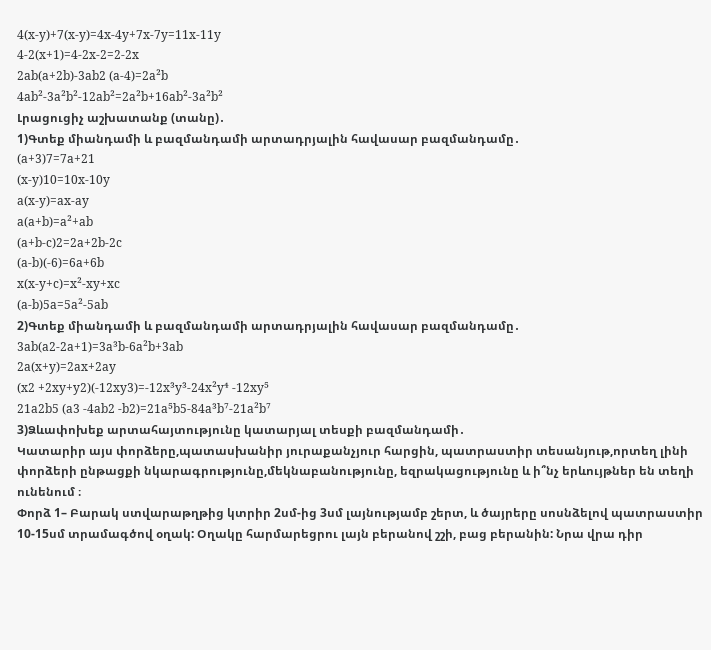4(x-y)+7(x-y)=4x-4y+7x-7y=11x-11y
4-2(x+1)=4-2x-2=2-2x
2ab(a+2b)-3ab2 (a-4)=2a²b
4ab²-3a²b²-12ab²=2a²b+16ab²-3a²b²
Լրացուցիչ աշխատանք (տանը)․
1)Գտեք միանդամի և բազմանդամի արտադրյալին հավասար բազմանդամը․
(a+3)7=7a+21
(x-y)10=10x-10y
a(x-y)=ax-ay
a(a+b)=a²+ab
(a+b-c)2=2a+2b-2c
(a-b)(-6)=6a+6b
x(x-y+c)=x²-xy+xc
(a-b)5a=5a²-5ab
2)Գտեք միանդամի և բազմանդամի արտադրյալին հավասար բազմանդամը․
3ab(a2-2a+1)=3a³b-6a²b+3ab
2a(x+y)=2ax+2ay
(x2 +2xy+y2)(-12xy3)=-12x³y³-24x²y⁴ -12xy⁵
21a2b5 (a3 -4ab2 -b2)=21a⁵b5-84a³b⁷-21a²b⁷
3)Ձևափոխեք արտահայտությունը կատարյալ տեսքի բազմանդամի․
Կատարիր այս փորձերը,պատասխանիր յուրաքանչյուր հարցին, պատրաստիր տեսանյութ,որտեղ լինի փորձերի ընթացքի նկարագրությունը,մեկնաբանությունը, եզրակացությունը և ի՞նչ երևույթներ են տեղի ունենում ։
Փորձ 1– Բարակ ստվարաթղթից կտրիր 2սմ-ից 3սմ լայնությամբ շերտ, և ծայրերը սոսնձելով պատրաստիր 10-15սմ տրամագծով օղակ: Օղակը հարմարեցրու լայն բերանով շշի, բաց բերանին: Նրա վրա դիր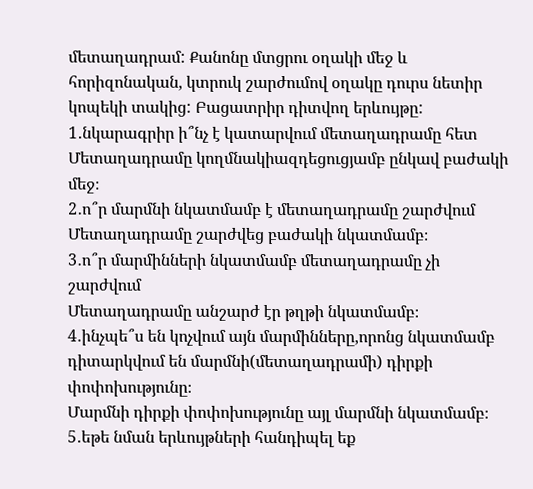մետաղադրամ: Քանոնը մտցրու օղակի մեջ և հորիզոնական, կտրուկ շարժումով օղակը դուրս նետիր կոպեկի տակից: Բացատրիր դիտվող երևույթը:
1․նկարագրիր ի՞նչ է կատարվում մետաղադրամը հետ
Մետաղադրամը կողմնակիազդեցուցյամբ ընկավ բաժակի մեջ։
2․ո՞ր մարմնի նկատմամբ է մետաղադրամը շարժվում
Մետաղադրամը շարժվեց բաժակի նկատմամբ։
3․ո՞ր մարմինների նկատմամբ մետաղադրամը չի շարժվում
Մետաղադրամը անշարժ էր թղթի նկատմամբ։
4․ինչպե՞ս են կոչվում այն մարմինները,որոնց նկատմամբ դիտարկվում են մարմնի(մետաղադրամի) դիրքի փոփոխությունը։
Մարմնի դիրքի փոփոխությունը այլ մարմնի նկատմամբ։
5․եթե նման երևույթների հանդիպել եք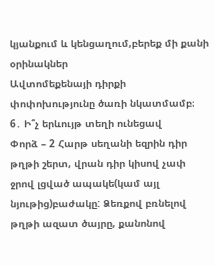կյանքում և կենցաղում,բերեք մի քանի
օրինակներ
Ավտոմեքենայի դիրքի փոփոխությունը ծառի նկատմամբ։
6․ Ի՞չ երևույթ տեղի ունեցավ
Փորձ – 2 Հարթ սեղանի եզրին դիր թղթի շերտ, վրան դիր կիսով չափ ջրով լցված ապակե(կամ այլ նյութից)բաժակը: Ձեռքով բռնելով թղթի ազատ ծայրը, քանոնով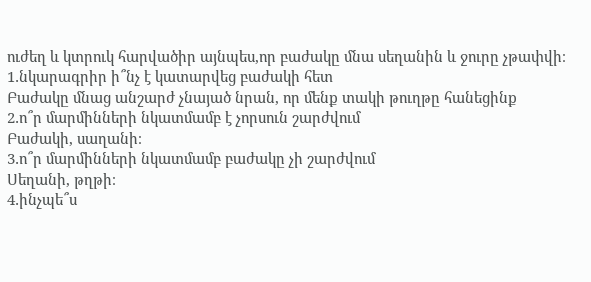ուժեղ և կտրուկ հարվածիր այնպես,որ բաժակը մնա սեղանին և ջուրը չթափվի։
1․նկարագրիր ի՞նչ է կատարվեց բաժակի հետ
Բաժակը մնաց անշարժ չնայած նրան, որ մենք տակի թուղթը հանեցինք
2․ո՞ր մարմինների նկատմամբ է չորսուն շարժվում
Բաժակի, սաղանի։
3․ո՞ր մարմինների նկատմամբ բաժակը չի շարժվում
Սեղանի, թղթի։
4․ինչպե՞ս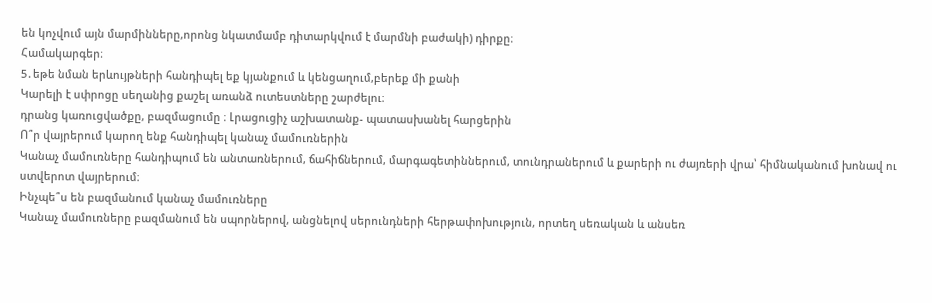են կոչվում այն մարմինները,որոնց նկատմամբ դիտարկվում է մարմնի բաժակի) դիրքը։
Համակարգեր։
5․եթե նման երևույթների հանդիպել եք կյանքում և կենցաղում,բերեք մի քանի
Կարելի է սփրոցը սեղանից քաշել առանձ ուտեստները շարժելու։
դրանց կառուցվածքը, բազմացումը ։ Լրացուցիչ աշխատանք- պատասխանել հարցերին
Ո՞ր վայրերում կարող ենք հանդիպել կանաչ մամուռներին
Կանաչ մամուռները հանդիպում են անտառներում, ճահիճներում, մարգագետիններում, տունդրաներում և քարերի ու ժայռերի վրա՝ հիմնականում խոնավ ու ստվերոտ վայրերում։
Ինչպե՞ս են բազմանում կանաչ մամուռները
Կանաչ մամուռները բազմանում են սպորներով, անցնելով սերունդների հերթափոխություն, որտեղ սեռական և անսեռ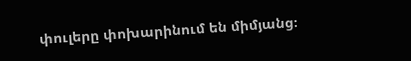փուլերը փոխարինում են միմյանց։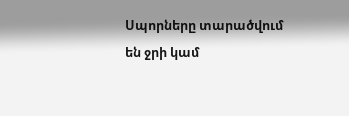Սպորները տարածվում են ջրի կամ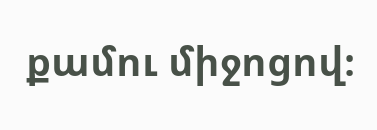քամու միջոցով։